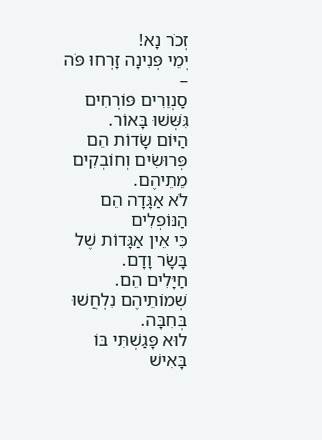זְכֹר נָא!
יְמֵי פְּנִינָה זָרְחוּ פֹּה –
סַנְוֵרִים פּוֹרְחִים גִּשְּׁשׁוּ בָּאוֹר.
הַיּוֹם שָׂדוֹת הֵם פְּרוּשִׂים וְחוֹבְקִים מֵתֵיהֶם.
לֹא אַגָּדָה הֵם הַנּוֹפְלִים
כִּי אֵין אַגָּדוֹת שֶׁל בָּשָׂר וָדָם.
חַיָּלִים הֵם. שְׁמוֹתֵיהֶם נִלְחֲשׁוּ בְּחִבָּה.
לוּא פָּגַשְׁתִּי בּוֹ
בָּאִישׁ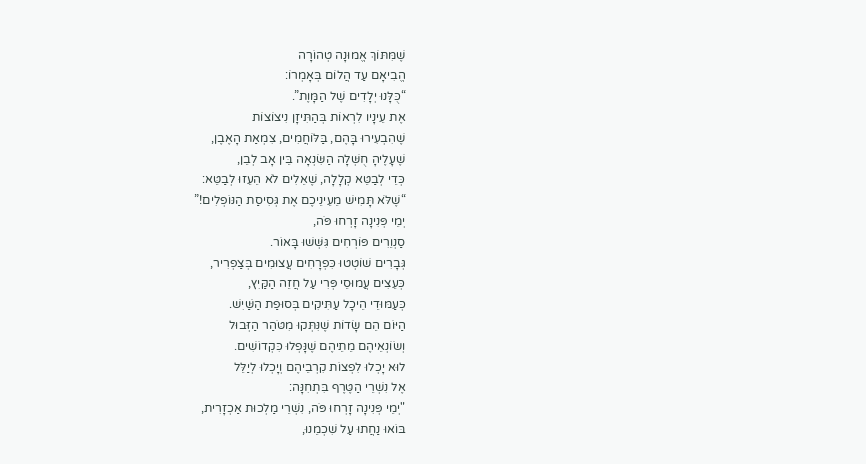שֶׁמִּתּוֹךְ אֱמוּנָה טְהוֹרָה
הֱבִיאָם עַד הֲלוֹם בְּאָמְרוֹ:
“כֻּלָּנוּ יְלָדִים שֶׁל הַמָּוֶת”.
אֶת עֵינָיו לִרְאוֹת בְּהַתִּיזָן נִיצוֹצוֹת
שֶׁהִבְעִירוּ בָּהֶם, בַּלּוֹחֲמִים, צִמְאַת הָאֶבֶן,
שֶׁעָלֶיהָ חֻשְּׁלָה הַשִּׂנְאָה בֵּין אָב לְבֵן,
כְּדֵי לְבַטֵּא קְלָלָה, שֶׁאֵלִים לֹא הֵעֵזוּ לְבַטֵּא:
“שֶׁלֹּא תָּמִישׁ מֵעֵינֵיכֶם אֶת גְּסִיסַת הַנּוֹפְלִים!”
יְמֵי פְּנִינָה זָרְחוּ פֹּה,
סַנְוֵרִים פּוֹרְחִים גִּשְּׁשׁוּ בָּאוֹר.
גְּבָרִים שׁוֹטְטוּ כִּפְרָחִים עֲצוּמִים בְּצַפְרִיר,
כְּעֵצִים עֲמוּסֵי פְּרִי עַל חֲזֵה הַקַּיִץ,
כְּעַמּוּדֵי הֵיכָל עַתִּיקִים בְּסוּפַת הַשַּׁיִשׁ.
הַיּוֹם הֵם שָׂדוֹת שֶׁנִּתְּקוּ מִטֹּהַר הַזְּבוּל
וְשׂוֹנְאֵיהֶם מֵתֵיהֶם שֶׁנָּפְלוּ כִּקְדוֹשִׁים.
לוּא יָכְלוּ לִפְצוֹת קִרְבֵיהֶם וְיָכְלוּ לְיַלֵּל
אֶל נִשְׁרֵי הַטֶּרֶף בִּתְחִנָּה:
"יְמֵי פְּנִינָה זָרְחוּ פֹּה, נִשְׁרֵי מַלְכוּת אַכְזָרִית,
בּוֹאוּ נַחֲתוּ עַל שִׁכְמֵנוּ,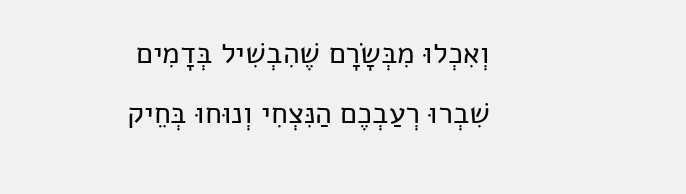וְאִכְלוּ מִבְּשָׂרָם שֶׁהִבְשִׁיל בְּדָמִים
שִׁבְרוּ רְעַבְכֶם הַנִּצְחִי וְנוּחוּ בְּחֵיק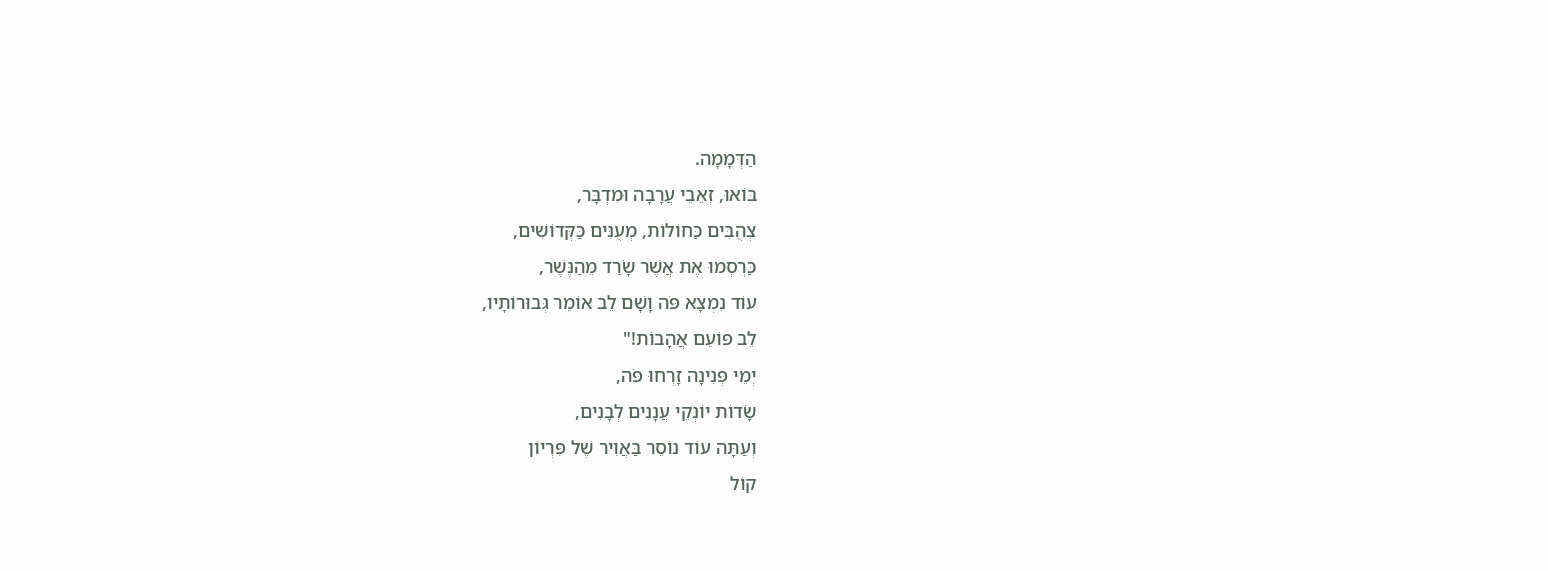הַדְּמָמָה.
בּוֹאוּ, זְאֵבֵי עֲרָבָה וּמִדְבָּר,
צְהֻבִּים כַּחוֹלוֹת, מְעֻנִּים כַּקְּדוֹשִׁים,
כַּרְסְמוּ אֶת אֲשֶׁר שָׂרַד מֵהַנֶּשֶׁר,
עוֹד נִמְצָא פֹּה וָשָׁם לֵב אוֹמֵר גְּבוּרוֹתָיו,
לֵב פּוֹעֵם אֲהָבוֹת!"
יְמֵי פְּנִינָה זָרְחוּ פֹּה,
שָׂדוֹת יוֹנְקֵי עֲנָנִים לְבָנִים,
וְעַתָּה עוֹד נוֹסֵר בַּאֲוִיר שֶׁל פִּרְיוֹן
קוֹל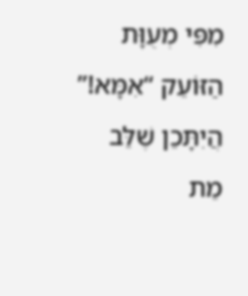מִפִּי מְעֻוָּת הַזּוֹעֵק “אִמָּא!”
הֲיִתָּכֵן שֶׁלֵּב מֵת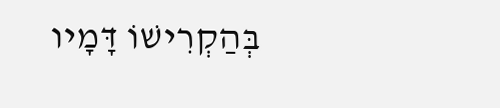בְּהַקְרִישׁוֹ דָּמָיו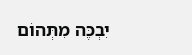יִבְכֶּה מִתְּהוֹם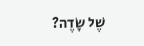שֶׁל שָׂדֶה?